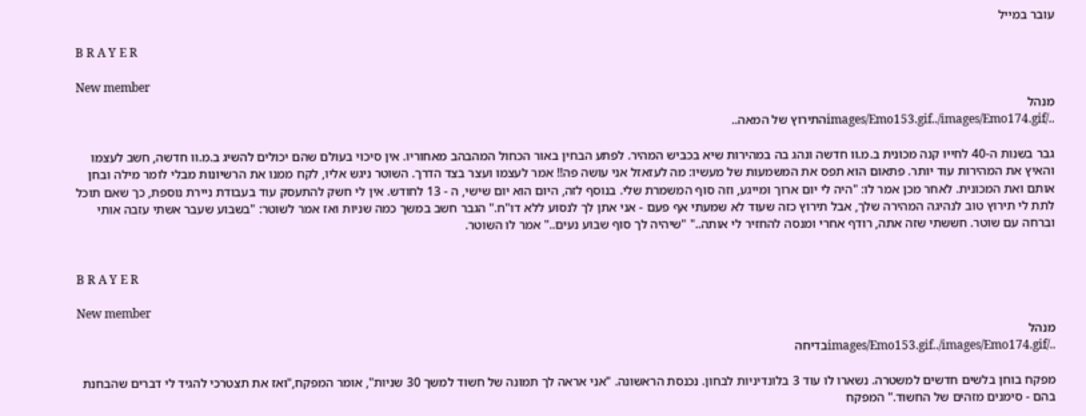עובר במייל

B R A Y E R

New member
מנהל
../images/Emo153.gif../images/Emo174.gifהתירוץ של המאה..

גבר בשנות ה-40 לחייו קנה מכונית ב.מ.וו חדשה ונהג בה במהירות שיא בכביש המהיר. לפתע הבחין באור הכחול המהבהב מאחוריו. אין סיכוי בעולם שהם יכולים להשיג ב.מ.וו חדשה, חשב לעצמו והאיץ את המהירות עוד יותר. פתאום הוא תפס את המשמעות של מעשיו: מה לעזאזל אני עושה פה!! אמר לעצמו ועצר בצד הדרך. השוטר ניגש אליו, לקח ממנו את הרשיונות מבלי לומר מילה ובחן אותם ואת המכונית. לאחר מכן אמר לו: "היה לי יום ארוך ומייגע, וזה סוף המשמרת שלי. בנוסף לזה, היום הוא יום שישי, ה - 13 לחודש. אין לי חשק להתעסק עוד בעבודת ניירת נוספת, כך שאם תוכל לתת לי תירוץ טוב לנהיגה המהירה שלך, אבל תירוץ כזה שעוד לא שמעתי אף פעם - אני אתן לך לנסוע ללא דו"ח." הגבר חשב במשך כמה שניות ואז אמר לשוטר: "בשבוע שעבר אשתי עזבה אותי וברחה עם שוטר. חששתי שזה אתה, רודף אחרי ומנסה להחזיר לי אותה.." "שיהיה לך סוף שבוע נעים.." אמר לו השוטר.


B R A Y E R

New member
מנהל
../images/Emo153.gif../images/Emo174.gifבדיחה

מפקח בוחן בלשים חדשים למשטרה. נשארו לו עוד 3 בלונדיניות לבחון. נכנסת הראשונה. "אני אראה לך תמונה של חשוד למשך 30 שניות", אומר המפקח,"ואז את תצטרכי להגיד לי דברים שהבחנת בהם - סימנים מזהים של החשוד." המפקח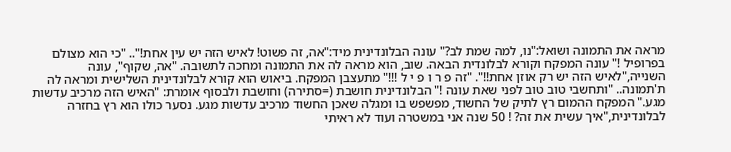מראה את התמונה ושואל:"נו, למה שמת לב?" עונה הבלונדינית מיד:"אה, זה פשוט! לאיש הזה יש עין אחת!".. "כי הוא מצולם בפרופיל !" עונה המפקח וקורא לבלונדית הבאה. שוב, הוא מראה לה את התמונה ומחכה לתשובה. "אה, שקוף", עונה השנייה,"לאיש הזה יש רק אוזן אחת!!". "זה פ ר ו פ י ל !!!" מתעצבן המפקח. ביאוש הוא קורא לבלונדינית השלישית ומראה לה ת'תמונה.. "ותחשבי טוב טוב לפני שאת עונה !" הבלונדינית חושבת (=סתירה) וחושבת ולבסוף אומרת: "האיש הזה מרכיב עדשות מגע." המפקח ההמום רץ לתיק של החשוד, מפשפש בו ומגלה שאכן החשוד מרכיב עדשות מגע. נסער כולו הוא רץ בחזרה לבלונדינית,"איך עשית את זה? ! 50 שנה אני במשטרה ועוד לא ראיתי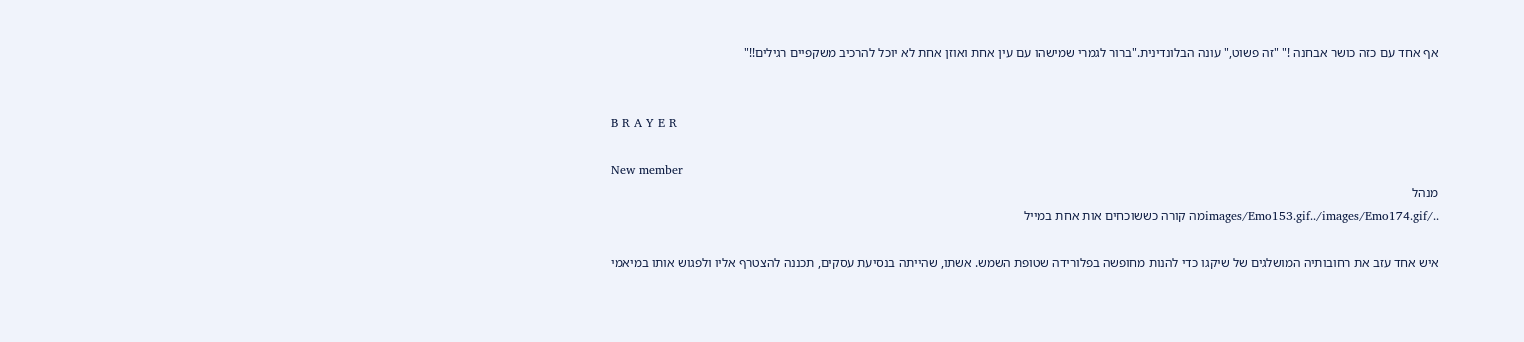אף אחד עם כזה כושר אבחנה !" "זה פשוט," עונה הבלונדינית."ברור לגמרי שמישהו עם עין אחת ואוזן אחת לא יוכל להרכיב משקפיים רגילים!!"


B R A Y E R

New member
מנהל
../images/Emo153.gif../images/Emo174.gifמה קורה כששוכחים אות אחת במייל

איש אחד עזב את רחובותיה המושלגים של שיקגו כדי להנות מחופשה בפלורידה שטופת השמש. אשתו, שהייתה בנסיעת עסקים, תכננה להצטרף אליו ולפגוש אותו במיאמי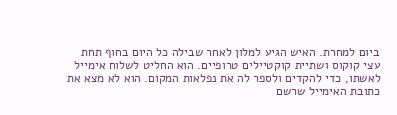ביום למחרת. האיש הגיע למלון לאחר שבילה כל היום בחוף תחת עצי קוקוס ושתיית קוקטיילים טרופיים. הוא החליט לשלוח אימייל לאשתו, כדי להקדים ולספר לה את נפלאות המקום. הוא לא מצא את כתובת האימייל שרשם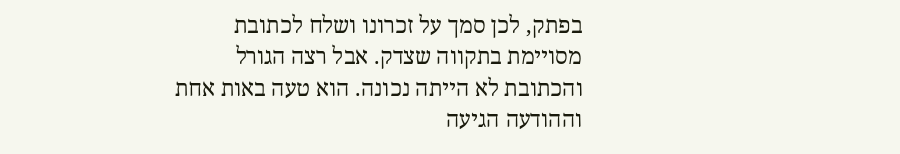בפתק, לכן סמך על זכרונו ושלח לכתובת מסויימת בתקווה שצדק. אבל רצה הגורל והכתובת לא הייתה נכונה. הוא טעה באות אחת וההודעה הגיעה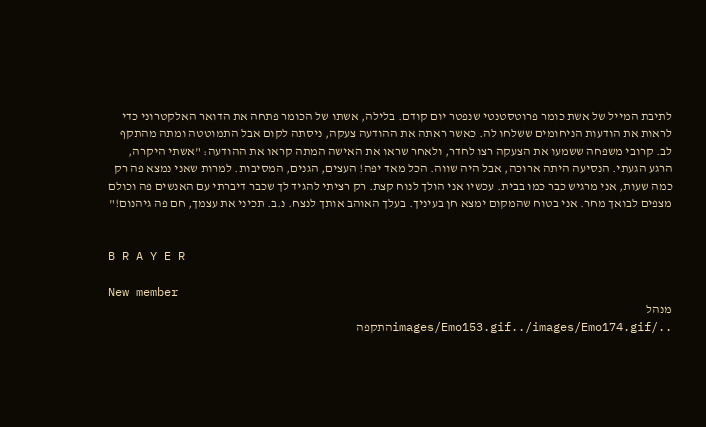לתיבת המייל של אשת כומר פרוטסטנטי שנפטר יום קודם. בלילה, אשתו של הכומר פתחה את הדואר האלקטרוני כדי לראות את הודעות הניחומים ששלחו לה. כאשר ראתה את ההודעה צעקה, ניסתה לקום אבל התמוטטה ומתה מהתקף לב. קרובי משפחה ששמעו את הצעקה רצו לחדר, ולאחר שראו את האישה המתה קראו את ההודעה: "אשתי היקרה, הרגע הגעתי. הנסיעה היתה ארוכה, אבל היה שווה. הכל מאד יפה! העצים, הגנים, המסיבות. למרות שאני נמצא פה רק כמה שעות, אני מרגיש כבר כמו בבית. עכשיו אני הולך לנוח קצת. רק רציתי להגיד לך שכבר דיברתי עם האנשים פה וכולם מצפים לבואך מחר. אני בטוח שהמקום ימצא חן בעיניך. בעלך האוהב אותך לנצח. נ.ב. תכיני את עצמך, חם פה גיהנום!"


B R A Y E R

New member
מנהל
../images/Emo153.gif../images/Emo174.gifהתקפה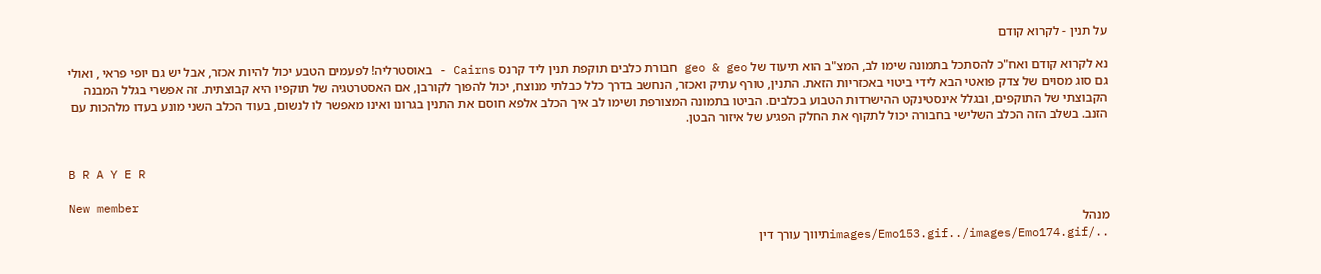על תנין - לקרוא קודם

נא לקרוא קודם ואח"כ להסתכל בתמונה שימו לב, המצ"ב הוא תיעוד של geo & geo חבורת כלבים תוקפת תנין ליד קרנס Cairns - באוסטרליה! לפעמים הטבע יכול להיות אכזר, אבל יש גם יופי פראי , ואולי גם סוג מסוים של צדק פואטי הבא לידי ביטוי באכזריות הזאת. התנין, טורף עתיק ואכזר, הנחשב בדרך כלל כבלתי מנוצח, יכול להפוך לקורבן, אם האסטרטגיה של תוקפיו היא קבוצתית. זה אפשרי בגלל המבנה הקבוצתי של התוקפים, ובגלל אינסטינקט ההישרדות הטבוע בכלבים. הביטו בתמונה המצורפת ושימו לב איך הכלב אלפא חוסם את התנין בגרונו ואינו מאפשר לו לנשום, בעוד הכלב השני מונע בעדו מלהכות עם הזנב. בשלב הזה הכלב השלישי בחבורה יכול לתקוף את החלק הפגיע של איזור הבטן.


B R A Y E R

New member
מנהל
../images/Emo153.gif../images/Emo174.gifתיווך עורך דין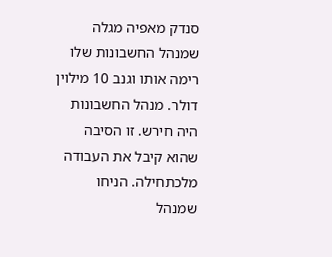סנדק מאפיה מגלה שמנהל החשבונות שלו רימה אותו וגנב 10 מילוין דולר. מנהל החשבונות היה חירש. זו הסיבה שהוא קיבל את העבודה מלכתחילה. הניחו שמנהל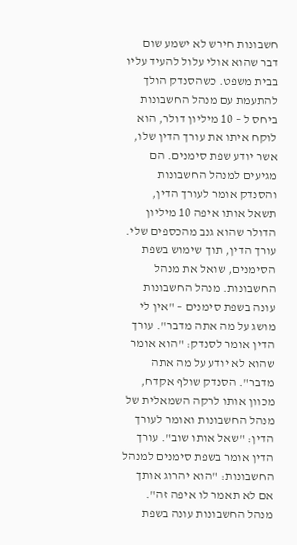חשבונות חירש לא ישמע שום דבר שהוא אולי עלול להעיד עליו בבית משפט. כשהסנדק הולך להתעמת עם מנהל החשבונות ביחס ל – 10 מיליון דולר, הוא לוקח איתו את עורך הדין שלו, אשר יודע שפת סימנים. הם מגיעים למנהל החשבונות והסנדק אומר לעורך הדין, תשאל אותו איפה 10 מיליון הדולר שהוא גנב מהכספים שלי. עורך הדין, תוך שימוש בשפת הסימנים, שואל את מנהל החשבונות. מנהל החשבונות עונה בשפת סימנים – "אין לי מושג על מה אתה מדבר". עורך הדין אומר לסנדק: "הוא אומר שהוא לא יודע על מה אתה מדבר". הסנדק שולף אקדח, מכוון אותו לרקה השמאלית של מנהל החשבונות ואומר לעורך הדין: "שאל אותו שוב". עורך הדין אומר בשפת סימנים למנהל החשבונות: "הוא יהרוג אותך אם לא תאמר לו איפה זה". מנהל החשבונות עונה בשפת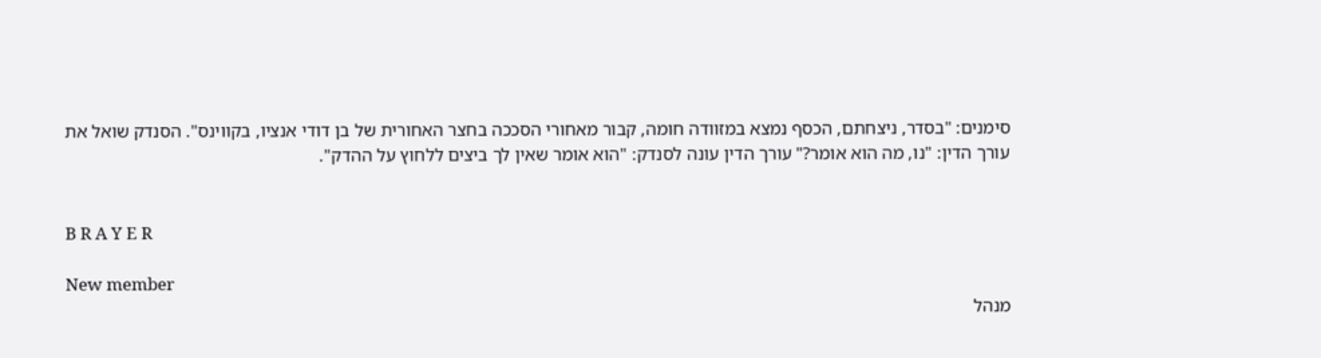סימנים: "בסדר, ניצחתם, הכסף נמצא במזוודה חומה, קבור מאחורי הסככה בחצר האחורית של בן דודי אנציו, בקווינס". הסנדק שואל את עורך הדין: "נו, מה הוא אומר?" עורך הדין עונה לסנדק: "הוא אומר שאין לך ביצים ללחוץ על ההדק".


B R A Y E R

New member
מנהל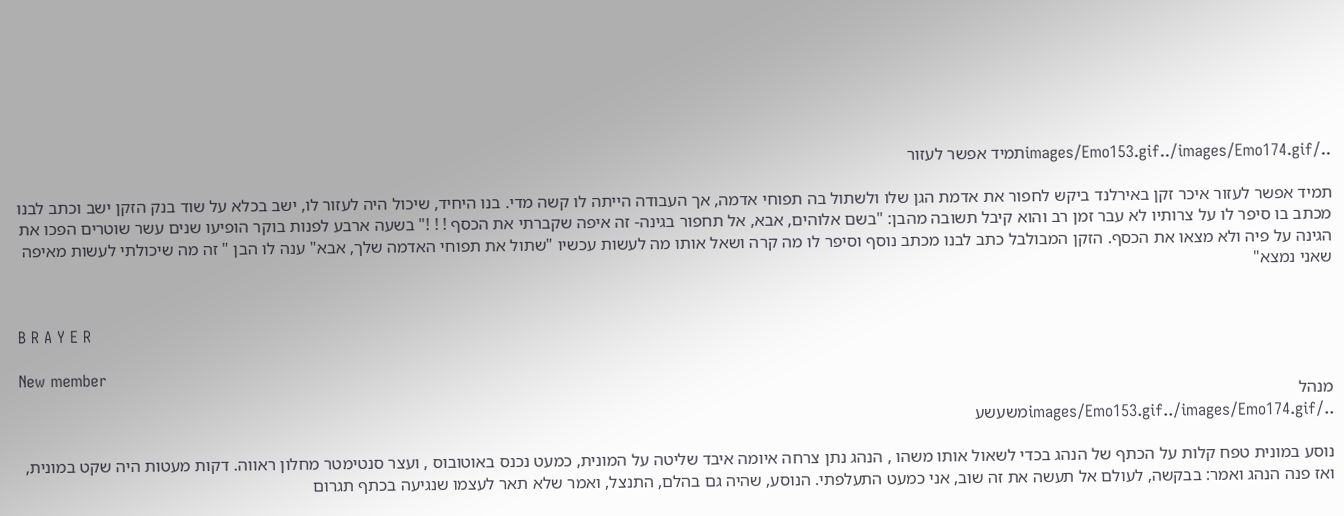../images/Emo153.gif../images/Emo174.gifתמיד אפשר לעזור

תמיד אפשר לעזור איכר זקן באירלנד ביקש לחפור את אדמת הגן שלו ולשתול בה תפוחי אדמה, אך העבודה הייתה לו קשה מדי. בנו היחיד, שיכול היה לעזור לו, ישב בכלא על שוד בנק הזקן ישב וכתב לבנו מכתב בו סיפר לו על צרותיו לא עבר זמן רב והוא קיבל תשובה מהבן: "בשם אלוהים, אבא, אל תחפור בגינה- זה איפה שקברתי את הכסף ! ! !" בשעה ארבע לפנות בוקר הופיעו שנים עשר שוטרים הפכו את הגינה על פיה ולא מצאו את הכסף. הזקן המבולבל כתב לבנו מכתב נוסף וסיפר לו מה קרה ושאל אותו מה לעשות עכשיו "שתול את תפוחי האדמה שלך, אבא" ענה לו הבן " זה מה שיכולתי לעשות מאיפה שאני נמצא"


B R A Y E R

New member
מנהל
../images/Emo153.gif../images/Emo174.gifמשעשע

נוסע במונית טפח קלות על הכתף של הנהג בכדי לשאול אותו משהו , הנהג נתן צרחה איומה איבד שליטה על המונית, כמעט נכנס באוטובוס , ועצר סנטימטר מחלון ראווה. דקות מעטות היה שקט במונית, ואז פנה הנהג ואמר: בבקשה, לעולם אל תעשה את זה שוב, אני כמעט התעלפתי. הנוסע, שהיה גם בהלם, התנצל, ואמר שלא תאר לעצמו שנגיעה בכתף תגרום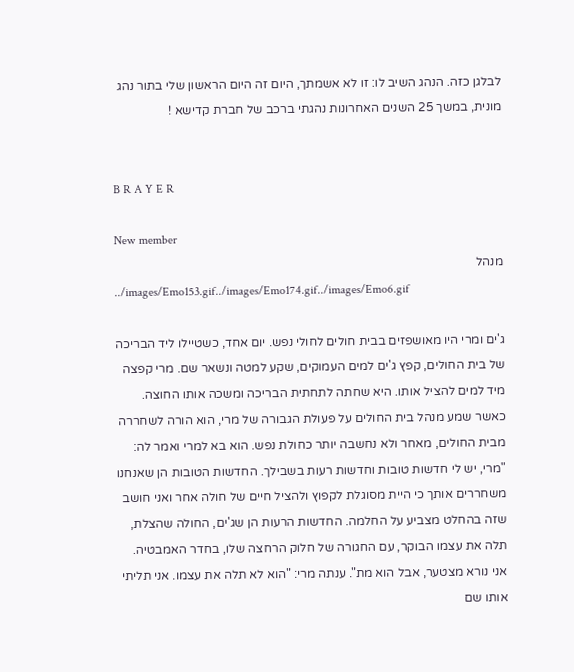לבלגן כזה. הנהג השיב לו: זו לא אשמתך, היום זה היום הראשון שלי בתור נהג מונית, במשך 25 השנים האחרונות נהגתי ברכב של חברת קדישא !


B R A Y E R

New member
מנהל
../images/Emo153.gif../images/Emo174.gif../images/Emo6.gif

ג'ים ומרי היו מאושפזים בבית חולים לחולי נפש. יום אחד, כשטיילו ליד הבריכה של בית החולים, קפץ ג'ים למים העמוקים, שקע למטה ונשאר שם. מרי קפצה מיד למים להציל אותו. היא שחתה לתחתית הבריכה ומשכה אותו החוצה. כאשר שמע מנהל בית החולים על פעולת הגבורה של מרי, הוא הורה לשחררה מבית החולים, מאחר ולא נחשבה יותר כחולת נפש. הוא בא למרי ואמר לה: "מרי, יש לי חדשות טובות וחדשות רעות בשבילך. החדשות הטובות הן שאנחנו משחררים אותך כי היית מסוגלת לקפוץ ולהציל חיים של חולה אחר ואני חושב שזה בהחלט מצביע על החלמה. החדשות הרעות הן שג'ים, החולה שהצלת, תלה את עצמו הבוקר, עם החגורה של חלוק הרחצה שלו, בחדר האמבטיה. אני נורא מצטער, אבל הוא מת". ענתה מרי: "הוא לא תלה את עצמו. אני תליתי אותו שם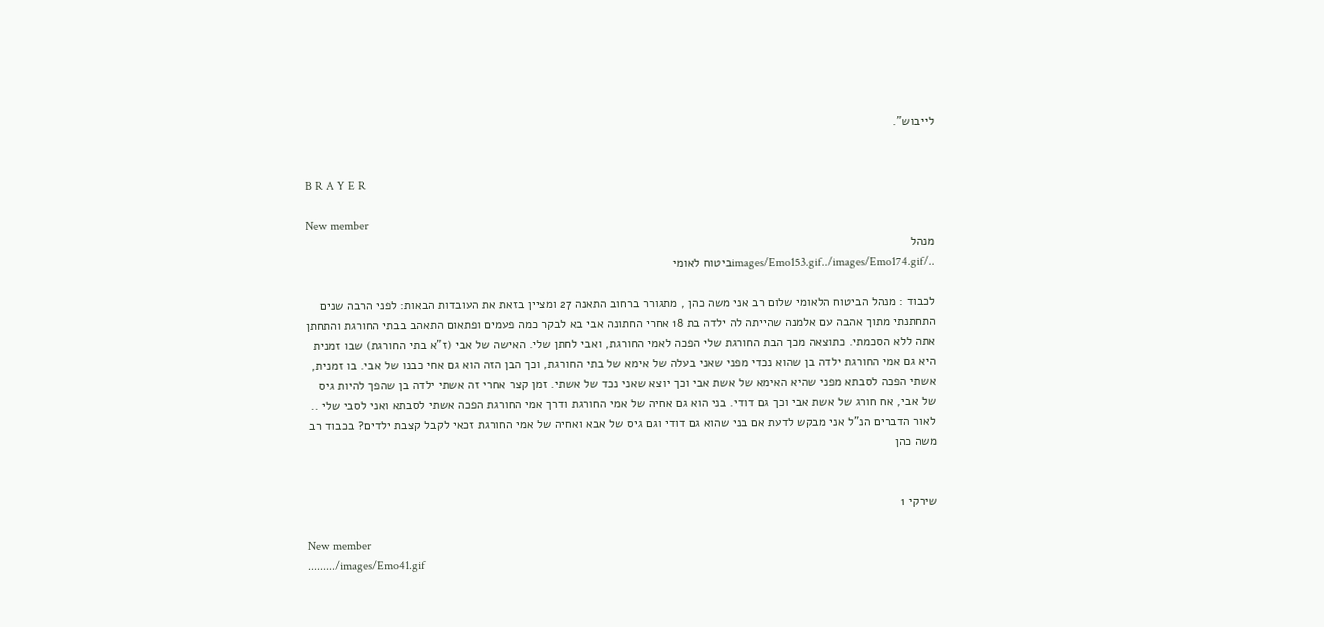לייבוש".


B R A Y E R

New member
מנהל
../images/Emo153.gif../images/Emo174.gifביטוח לאומי

לכבוד : מנהל הביטוח הלאומי שלום רב אני משה כהן , מתגורר ברחוב התאנה 27 ומציין בזאת את העובדות הבאות: לפני הרבה שנים התחתנתי מתוך אהבה עם אלמנה שהייתה לה ילדה בת 18 אחרי החתונה אבי בא לבקר כמה פעמים ופתאום התאהב בבתי החורגת והתחתן אתה ללא הסכמתי. כתוצאה מכך הבת החורגת שלי הפכה לאמי החורגת, ואבי לחתן שלי. האישה של אבי (ז"א בתי החורגת) שבו זמנית היא גם אמי החורגת ילדה בן שהוא נכדי מפני שאני בעלה של אימא של בתי החורגת, וכך הבן הזה הוא גם אחי כבנו של אבי. בו זמנית, אשתי הפכה לסבתא מפני שהיא האימא של אשת אבי וכך יוצא שאני נכד של אשתי. זמן קצר אחרי זה אשתי ילדה בן שהפך להיות גיס של אבי, אח חורג של אשת אבי וכך גם דודי. בני הוא גם אחיה של אמי החורגת ודרך אמי החורגת הפכה אשתי לסבתא ואני לסבי שלי .. לאור הדברים הנ"ל אני מבקש לדעת אם בני שהוא גם דודי וגם גיס של אבא ואחיה של אמי החורגת זכאי לקבל קצבת ילדים? בכבוד רב משה כהן


שירקי 1

New member
........./images/Emo41.gif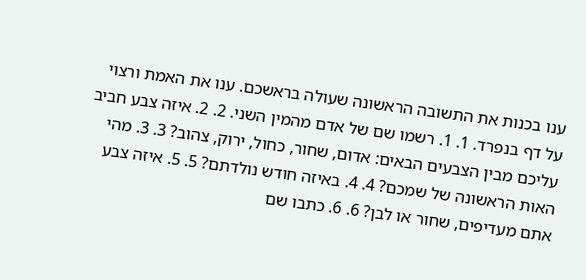ענו בכנות את התשובה הראשונה שעולה בראשכם. ענו את האמת ורצוי על דף בנפרד. 1. 1. רשמו שם של אדם מהמין השני. 2. 2. איזה צבע חביב עליכם מבין הצבעים הבאים: אדום, שחור, כחול, ירוק, צהוב? 3. 3. מהי האות הראשונה של שמכם? 4. 4. באיזה חודש נולדתם? 5. 5. איזה צבע אתם מעדיפים, שחור או לבן? 6. 6. כתבו שם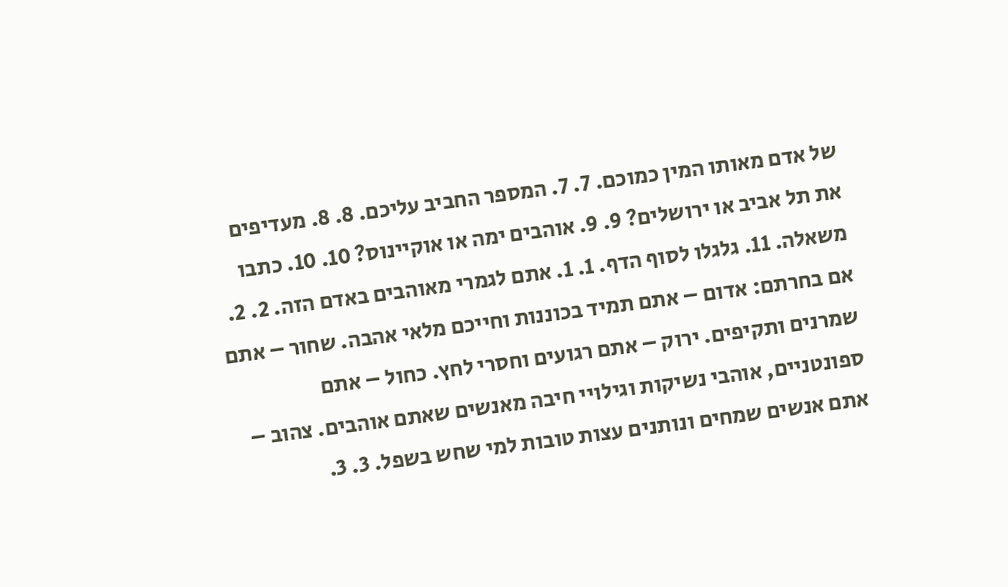של אדם מאותו המין כמוכם. 7. 7. המספר החביב עליכם. 8. 8. מעדיפים את תל אביב או ירושלים? 9. 9. אוהבים ימה או אוקיינוס? 10. 10. כתבו משאלה. 11. גלגלו לסוף הדף. 1. 1. אתם לגמרי מאוהבים באדם הזה. 2. 2. אם בחרתם: אדום – אתם תמיד בכוננות וחייכם מלאי אהבה. שחור – אתם שמרנים ותקיפים. ירוק – אתם רגועים וחסרי לחץ. כחול – אתם ספונטניים, אוהבי נשיקות וגילויי חיבה מאנשים שאתם אוהבים. צהוב – אתם אנשים שמחים ונותנים עצות טובות למי שחש בשפל. 3. 3.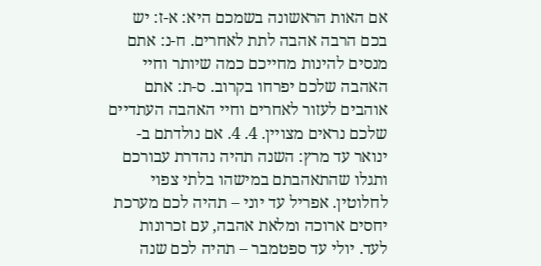אם האות הראשונה בשמכם היא: א-ז: יש בכם הרבה אהבה לתת לאחרים. ח-נ: אתם מנסים להינות מחייכם כמה שיותר וחיי האהבה שלכם יפרחו בקרוב. ס-ת: אתם אוהבים לעזור לאחרים וחיי האהבה העתדיים שלכם נראים מצויין. 4. 4. אם נולדתם ב- ינואר עד מרץ: השנה תהיה נהדרת עבורכם ותגלו שהתאהבתם במישהו בלתי צפוי לחלוטין. אפריל עד יוני – תהיה לכם מערכת יחסים ארוכה ומלאת אהבה, עם זכרונות לעד. יולי עד ספטמבר – תהיה לכם שנה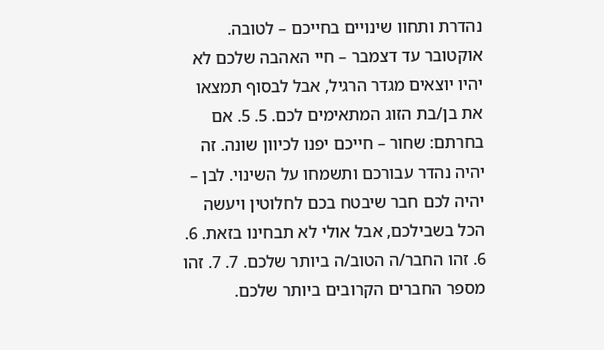נהדרת ותחוו שינויים בחייכם – לטובה. אוקטובר עד דצמבר – חיי האהבה שלכם לא יהיו יוצאים מגדר הרגיל, אבל לבסוף תמצאו את בן/בת הזוג המתאימים לכם. 5. 5. אם בחרתם: שחור – חייכם יפנו לכיוון שונה. זה יהיה נהדר עבורכם ותשמחו על השינוי. לבן – יהיה לכם חבר שיבטח בכם לחלוטין ויעשה הכל בשבילכם, אבל אולי לא תבחינו בזאת. 6. 6. זהו החבר/ה הטוב/ה ביותר שלכם. 7. 7. זהו מספר החברים הקרובים ביותר שלכם.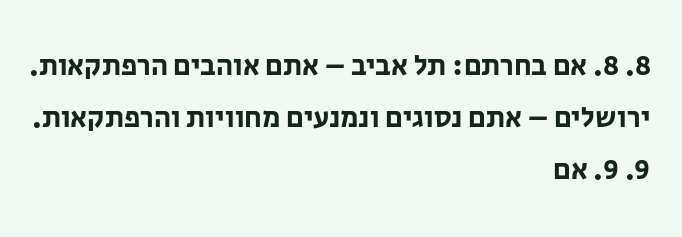8. 8. אם בחרתם: תל אביב – אתם אוהבים הרפתקאות. ירושלים – אתם נסוגים ונמנעים מחוויות והרפתקאות. 9. 9. אם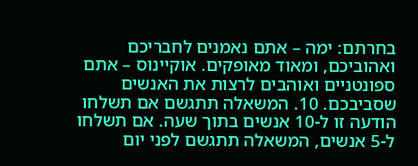בחרתם: ימה – אתם נאמנים לחבריכם ואהוביכם, ומאוד מאופקים. אוקיינוס – אתם ספונטניים ואוהבים לרצות את האנשים שסביבכם. 10. המשאלה תתגשם אם תשלחו הודעה זו ל-10 אנשים בתוך שעה. אם תשלחו ל-5 אנשים, המשאלה תתגשם לפני יום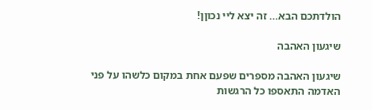הולדתכם הבא... זה יצא ליי נכוןן!

שיגעון האהבה

שיגעון האהבה מספרים שפעם אחת במקום כלשהו על פני האדמה התאספו כל הרגשות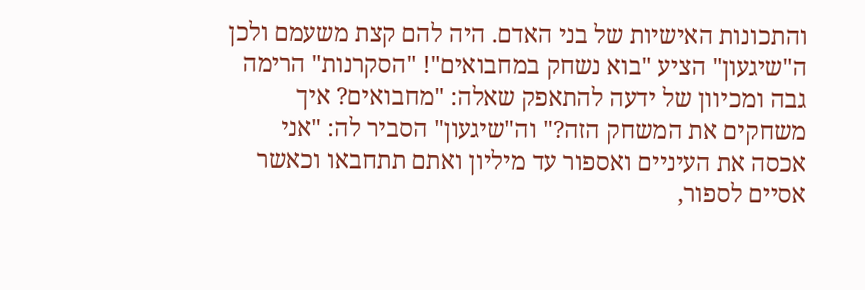והתכונות האישיות של בני האדם. היה להם קצת משעמם ולכן ה"שיגעון" הציע "בוא נשחק במחבואים"! "הסקרנות" הרימה גבה ומכיוון של ידעה להתאפק שאלה: "מחבואים? איך משחקים את המשחק הזה?" וה"שיגעון" הסביר לה: "אני אכסה את העיניים ואספור עד מיליון ואתם תתחבאו וכאשר אסיים לספור,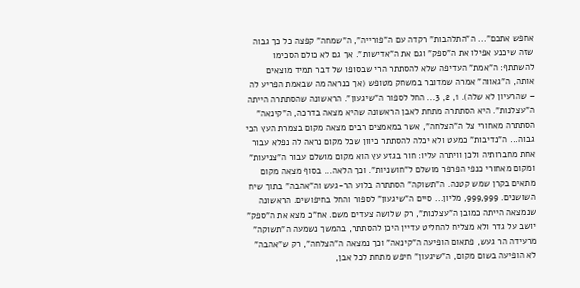אחפש אתכם"... ה"התלהבות" רקדה עם ה"פורייה", ה"שמחה" קפצה כל כך גבוה שזה שיכנע אפילו את ה"ספק" וגם את ה"אדישות". אך גם לא כולם הסכימו להשתתף: ה"אמת" העדיפה שלא להסתתר הרי שבסופו של דבר תמיד מוצאים אותה, ה"גאווה" אמרה שמדובר במשחק מטופש (אך כנראה מה שבאמת הפריע לה – שהרעיון לא שלה). 1, 2, 3... החל לספור ה"שיגעון". הראשונה שהסתתרה הייתה ה"עצלנות". היא הסתתרה מתחת לאבן הראשונה שהיא מצאה בדרכה, ה"קינאה" הסתתרה מאחורי צל ה"הצלחה", אשר במאמצים רבים מצאה מקום בצמרת העץ הכי גבוה... ה"נדיבות" כמעט ולא יכלה להסתתר כיוון שכל מקום נראה לה נפלא עבור אחת מחברותיה ולכן וויתרה עליו: חור בגזע עץ הוא מקום מושלם עבור ה"צניעות" ומקום מאחורי כנפי הפרפר מושלם ל"חושניות". וכך הלאה... בסוף מצאה מקום מתאים בקרן שמש קטנה. ה"תשוקה" הסתתרה בלוע הר-געש וה"אהבה" בתוך שיח השושנים. 999,999, מליון... סיים ה"שיגעון" לספור והחל בחיפושים. הראשונה שנמצאה הייתה כמובן ה"עצלנות", רק שלושה צעדים משם. אח"כ מצא את ה"ספק" יושב על גדר ולא מצליח להחליט עדיין היכן להסתתר, בהמשך נשמעה ה"תשוקה" מרעידה הר געש, פתאום הופיעה ה"קינאה" וכך נמצאה ה"הצלחה", רק ש"אהבה" לא הופיעה בשום מקום, ה"שיגעון" חיפש מתחת לכל אבן,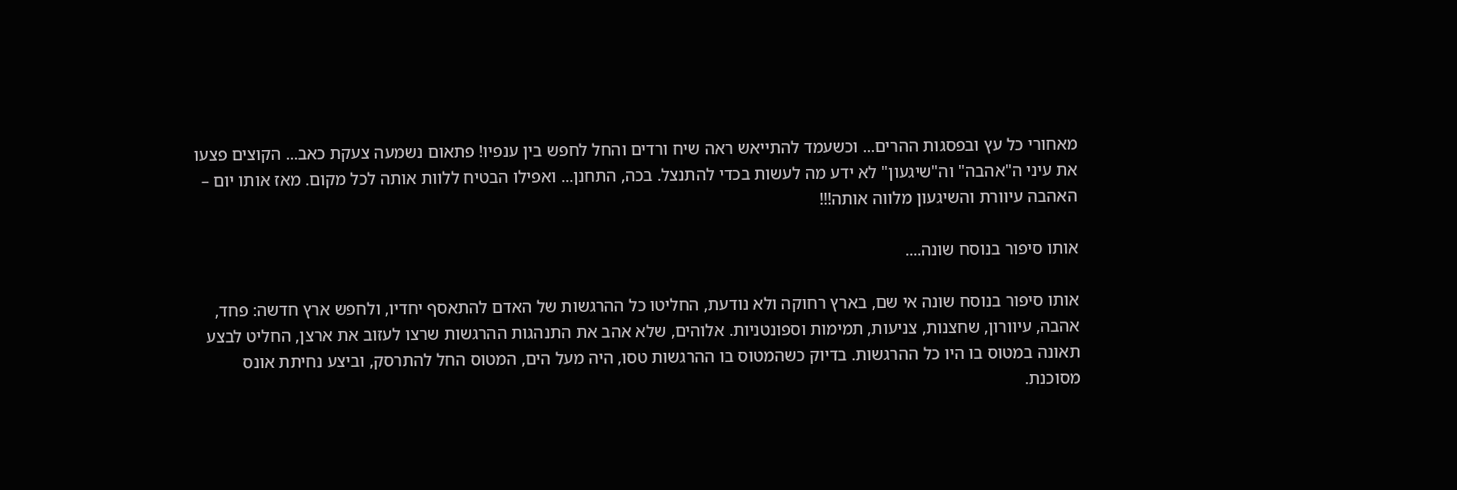מאחורי כל עץ ובפסגות ההרים... וכשעמד להתייאש ראה שיח ורדים והחל לחפש בין ענפיו! פתאום נשמעה צעקת כאב... הקוצים פצעו את עיני ה"אהבה" וה"שיגעון" לא ידע מה לעשות בכדי להתנצל. בכה, התחנן... ואפילו הבטיח ללוות אותה לכל מקום. מאז אותו יום – האהבה עיוורת והשיגעון מלווה אותה!!!

אותו סיפור בנוסח שונה....

אותו סיפור בנוסח שונה אי שם, בארץ רחוקה ולא נודעת, החליטו כל ההרגשות של האדם להתאסף יחדיו, ולחפש ארץ חדשה: פחד, אהבה, עיוורון, שחצנות, צניעות, תמימות וספונטניות. אלוהים, שלא אהב את התנהגות ההרגשות שרצו לעזוב את ארצן, החליט לבצע תאונה במטוס בו היו כל ההרגשות. בדיוק כשהמטוס בו ההרגשות טסו, היה מעל הים, המטוס החל להתרסק, וביצע נחיתת אונס מסוכנת.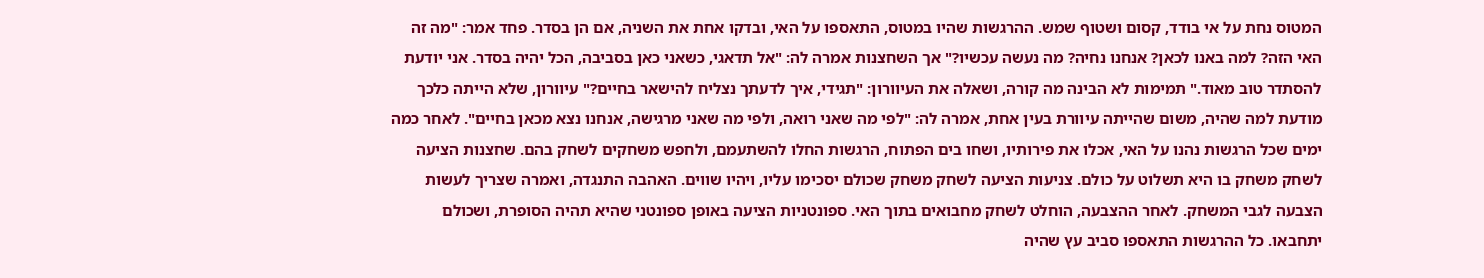המטוס נחת על אי בודד, קסום ושטוף שמש. ההרגשות שהיו במטוס, התאספו על האי, ובדקו אחת את השניה, אם הן בסדר. פחד אמר: "מה זה האי הזה? למה באנו לכאן? אנחנו נחיה? מה נעשה עכשיו?" אך השחצנות אמרה לה: "אל תדאגי, כשאני כאן בסביבה, הכל יהיה בסדר. אני יודעת להסתדר טוב מאוד." תמימות לא הבינה מה קורה, ושאלה את העיוורון: "תגידי, איך לדעתך נצליח להישאר בחיים?" עיוורון, שלא הייתה כלכך מודעת למה שהיה, משום שהייתה עיוורת בעין אחת, אמרה לה: "לפי מה שאני רואה, ולפי מה שאני מרגישה, אנחנו נצא מכאן בחיים". לאחר כמה ימים שכל הרגשות נהנו על האי, אכלו את פירותיו, ושחו בים הפתוח, הרגשות החלו להשתעמם, ולחפש משחקים לשחק בהם. שחצנות הציעה לשחק משחק בו היא תשלוט על כולם. צניעות הציעה לשחק משחק שכולם יסכימו עליו, ויהיו שווים. האהבה התנגדה, ואמרה שצריך לעשות הצבעה לגבי המשחק. לאחר ההצבעה, הוחלט לשחק מחבואים בתוך האי. ספונטניות הציעה באופן ספונטני שהיא תהיה הסופרת, ושכולם יתחבאו. כל ההרגשות התאספו סביב עץ שהיה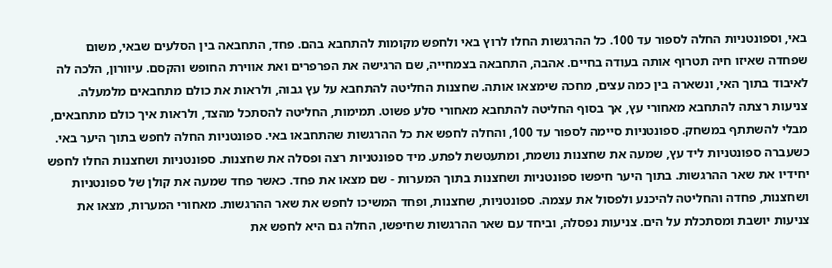באי, וספונטניות החלה לספור עד 100. כל ההרגשות החלו לרוץ באי ולחפש מקומות להתחבא בהם. פחד, התחבאה בין הסלעים שבאי, משום שפחדה שאיזו חיה תטרוף אותה בעודה בחיים. אהבה, התחבאה בצמחייה, שם הרגישה את הפרפרים ואת אווירת החופש והקסם. עיוורון, הלכה לה לאיבוד בתוך האי, ונשארה בין כמה עצים, מחכה שימצאו אותה. שחצנות החליטה להתחבא על עץ גבוה, ולראות את כולם מתחבאים מלמעלה. צניעות רצתה להתחבא מאחורי עץ, אך בסוף החליטה להתחבא מאחורי סלע פשוט. תמימות, החליטה להסתכל מהצד, ולראות איך כולם מתחבאים, מבלי להשתתף במשחק. ספונטניות סיימה לספור עד 100, והחלה לחפש את כל ההרגשות שהתחבאו באי. ספונטניות החלה לחפש בתוך היער באי. כשעברה ספונטניות ליד עץ, שמעה את שחצנות נושמת, ומתעטשת לפתע. מיד ספונטניות רצה ופסלה את שחצנות. ספונטניות ושחצנות החלו לחפש יחידיו את שאר ההרגשות. בתוך היער חיפשו ספונטניות ושחצנות בתוך המערות - שם מצאו את פחד. כאשר פחד שמעה את קולן של ספונטניות ושחצנות, פחדה והחליטה להיכנע ולפסול את עצמה. ספונטניות, שחצנות, ופחד המשיכו לחפש את שאר ההרגשות. מאחורי המערות, מצאו את צניעות יושבת ומסתכלת על הים. צניעות נפסלה, וביחד עם שאר ההרגשות שחיפשו, החלה גם היא לחפש את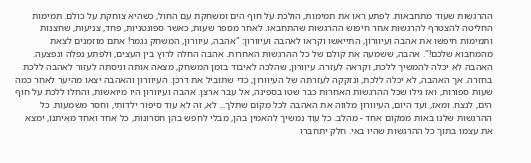ההרגשות שעוד מתחבאות. לפתע ראו את תמימות, הולכת על חוף הים ומשחקת עם החול, כשהיא צוחקת על כולם. תמימות החליטה להצטרף להרגשות אחר חיפוש ההרגשות שהתחבאו. לאחר מספר שעות, כאשר ספונטניות, פחד, צניעות, שחצנות ותמימות חיפשו את אהבה ועיוורון, התייאשו וקראו לאהבה ועיוורון: "אהבה, עיוורון, המשחק נגמר! אתם מוזמנים לצאת מהמחבוא שלכם!". אהבה, ששמעה את קולם של כל ההרגשות האחרות. אהבה החלה לרוץ בין העצים, ולפתע נפלה ונפצעה. האהבה לא יכלה להמשיך ללכת, וקראה לעזרה. עיוורון, שהלכה לאיבוד בזמן המשחק, מצאה אותה וניסתה לעזור לאהבה ללכת בחזרה. אך האהבה, לא יכלה ללכת, ונזקקה לעזרתה של העיוורון, כדי שתוביל את דרכן. העיוורון והאהבה יצאו מהיער לאחר כמה שעות ספורות, ואז גילו שכל ההרגשות האחרות כבר שטו בספינה, אל עבר ארצן. אהבה ועיוורון היו מיואשות, והחלו ללכת על חוף הים, לנצח. ומאז, ועד היום, העיוורון מלווה את האהבה לכל מקום שתלך... לא, זה לא עוד סיפור ילדותי, וחסר משמעות. כל ההרגשות שלנו באות ממקום אחד - מהלב. כל עוד נמשיך להאמין בהן, מבלי לחפש בהן חסרונות, כל אחד ואחד מאיתנו, ימצא את עצמו בתוך כל ההרגשות שהיו באי. חלק יתחברו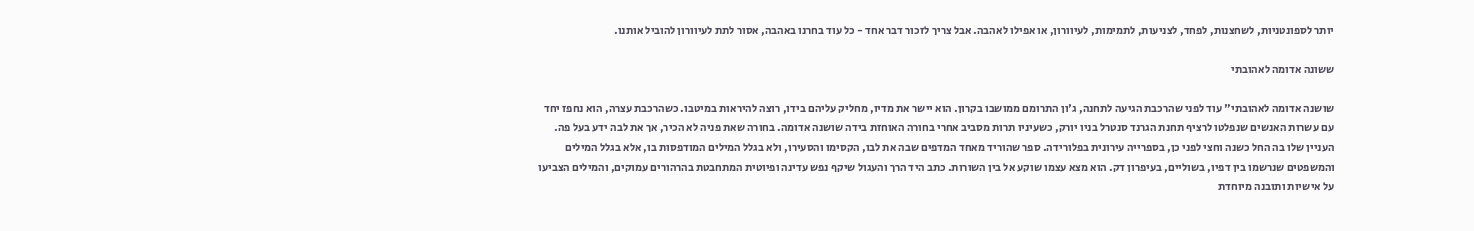יותר לספונטניות, לשחצנות, לפחד, לצניעות, לתמימות, לעיוורון, או אפילו לאהבה. אבל צריך לזכור דבר אחד - כל עוד בחרנו באהבה, אסור לתת לעיוורון להוביל אותנו.

ששונה אדומה לאהובתי

שושנה אדומה לאהובתי" עוד לפני שהרכבת הגיעה לתחנה, ג'ון התרומם ממושבו בקרון. הוא יישר את מדיו, מחליק עליהם בידו, רוצה להיראות במיטבו. כשהרכבת עצרה, הוא נחפז יחד עם עשרות האנשים שנפלטו לרציף תחנת הגרנד סנטרל בניו יורק, כשעיניו תרות מסביב אחרי בחורה האוחזת בידה שושנה אדומה. בחורה שאת פניה לא הכיר, אך את לבה ידע בעל פה. העניין שלו בה החל כשנה וחצי לפני כן, בספרייה עירונית בפלורידה. ספר שהוריד מאחד המדפים שבה את לבו, הקסימו והסעירו, ולא בגלל המילים המודפסות בו, אלא בגלל המילים והמשפטים שנרשמו בין דפיו, בשוליים, בעיפרון דק. הוא מצא עצמו שוקע אל בין השורות. כתב היד הרך והעגול שיקף נפש עדינה ופיוטית המתחבטת בהרהורים עמוקים, והמילים הצביעו על אישיות ותובנה מיוחדת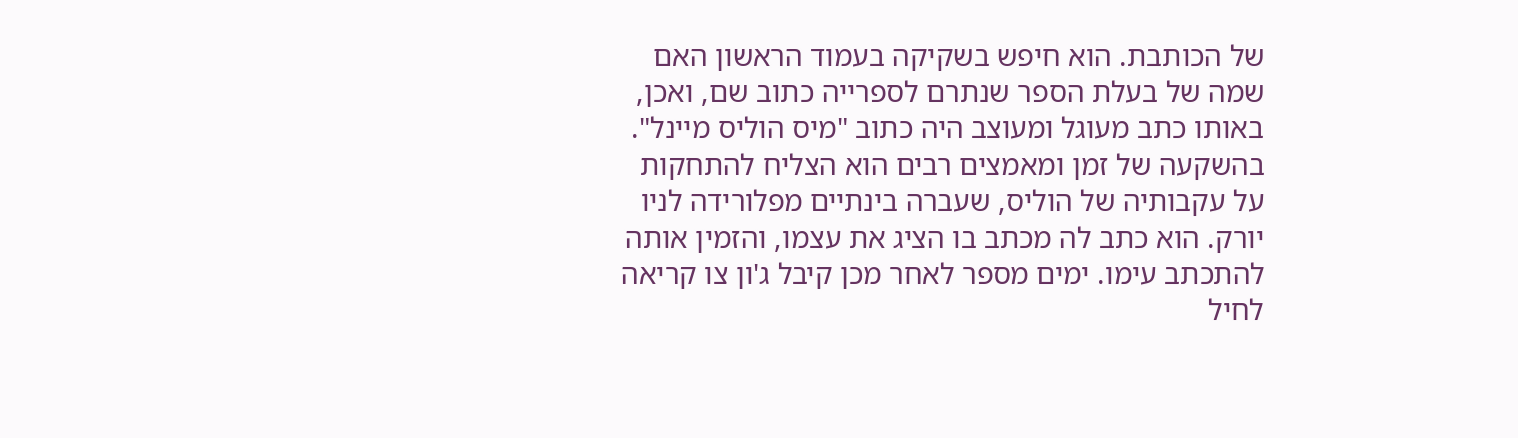של הכותבת. הוא חיפש בשקיקה בעמוד הראשון האם שמה של בעלת הספר שנתרם לספרייה כתוב שם, ואכן, באותו כתב מעוגל ומעוצב היה כתוב "מיס הוליס מיינל". בהשקעה של זמן ומאמצים רבים הוא הצליח להתחקות על עקבותיה של הוליס, שעברה בינתיים מפלורידה לניו יורק. הוא כתב לה מכתב בו הציג את עצמו, והזמין אותה להתכתב עימו. ימים מספר לאחר מכן קיבל ג'ון צו קריאה לחיל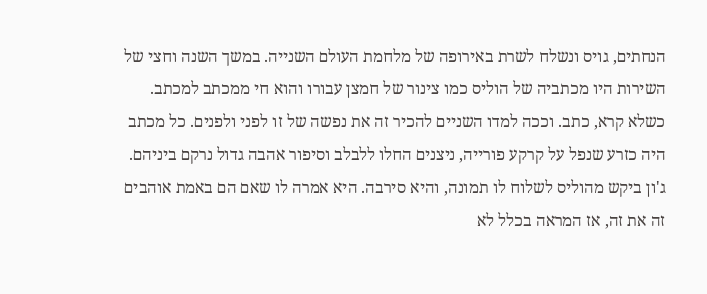הנחתים, גויס ונשלח לשרת באירופה של מלחמת העולם השנייה. במשך השנה וחצי של השירות היו מכתביה של הוליס כמו צינור של חמצן עבורו והוא חי ממכתב למכתב. כשלא קרא, כתב. וככה למדו השניים להכיר זה את נפשה של זו לפני ולפנים. כל מכתב היה כזרע שנפל על קרקע פורייה, ניצנים החלו ללבלב וסיפור אהבה גדול נרקם ביניהם. ג'ון ביקש מהוליס לשלוח לו תמונה, והיא סירבה. היא אמרה לו שאם הם באמת אוהבים זה את זה, אז המראה בכלל לא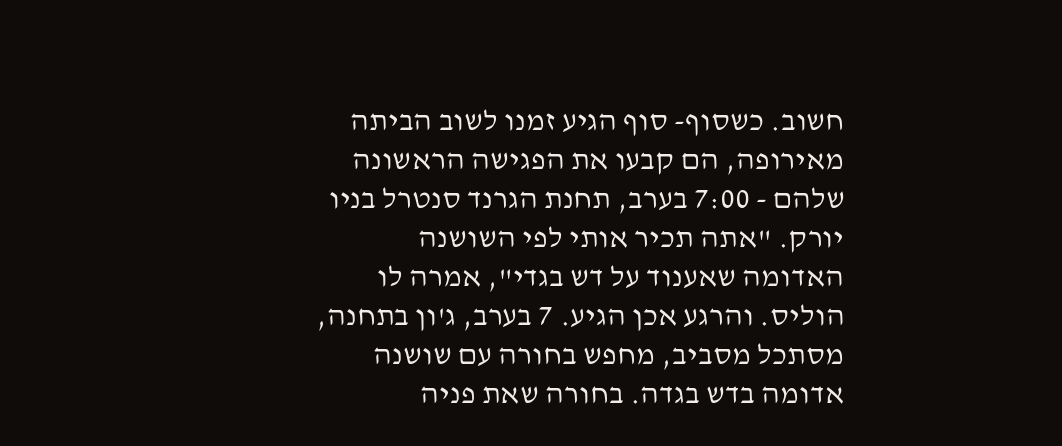חשוב. כשסוף- סוף הגיע זמנו לשוב הביתה מאירופה, הם קבעו את הפגישה הראשונה שלהם - 7:00 בערב, תחנת הגרנד סנטרל בניו יורק. "אתה תכיר אותי לפי השושנה האדומה שאענוד על דש בגדי", אמרה לו הוליס. והרגע אכן הגיע. 7 בערב, ג'ון בתחנה, מסתכל מסביב, מחפש בחורה עם שושנה אדומה בדש בגדה. בחורה שאת פניה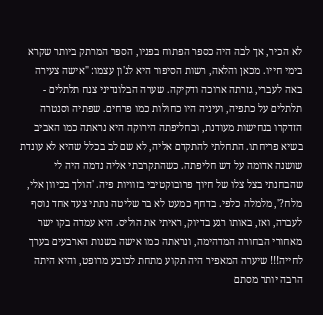לא הכיר, אך לבה היה כספר הפתוח בפניו, הספר המרתק ביותר שקרא בימי חייו. מכאן והלאה, רשות הסיפור היא לג'ון עצמו: "אישה צעירה באה לעברי, גזרתה ארוכה ודקיקה. שערה הבלונדיני צנח תלתלים - תלתלים על כתפיה, ועיניה היו כחולות כמו פרחים. שפתיה וסנטרה הזדקרו בנחישות מעודנת, ובחליפתה הירוקה היא נראתה כמו האביב בשיא פריחתו. התחלתי להתקדם אליה, לא שם לב בכלל שהיא לא עונדת שושנה אדומה על דש חליפתה. כשהתקרבתי אליה נדמה היה לי שהבחנתי בצל צלו של חיוך פרובוקטיבי בזוויות פיה. 'הולך בכיוון אלי, מלח?', מלמלה כלפי. בדחף כמעט לא בר שליטה נתתי צעד אחד נוסף לעברה, ואז, באותו רגע בדיוק, ראיתי את הוליס. היא עמדה בקו ישר מאחורי הבחורה המדהימה, ונראתה כמו אישה בשנות הארבעים בערך לחייה!!! שיערה המאפיר היה תקוע מתחת לכובע מרופט, והיא היתה הרבה יותר מסתם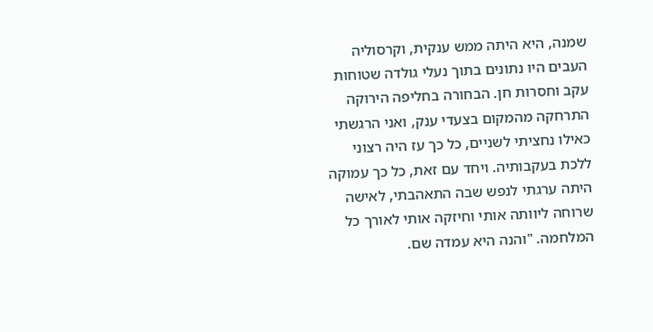שמנה, היא היתה ממש ענקית, וקרסוליה העבים היו נתונים בתוך נעלי גולדה שטוחות עקב וחסרות חן. הבחורה בחליפה הירוקה התרחקה מהמקום בצעדי ענק, ואני הרגשתי כאילו נחציתי לשניים, כל כך עז היה רצוני ללכת בעקבותיה. ויחד עם זאת, כל כך עמוקה היתה ערגתי לנפש שבה התאהבתי, לאישה שרוחה ליוותה אותי וחיזקה אותי לאורך כל המלחמה. "והנה היא עמדה שם.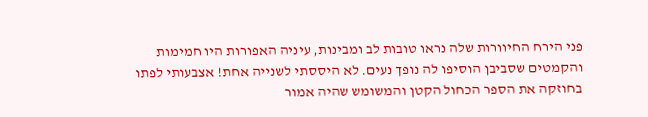פני הירח החיוורות שלה נראו טובות לב ומבינות, עיניה האפורות היו חמימות והקמטים שסביבן הוסיפו לה נופך נעים. לא היססתי לשנייה אחת! אצבעותי לפתו בחוזקה את הספר הכחול הקטן והמשומש שהיה אמור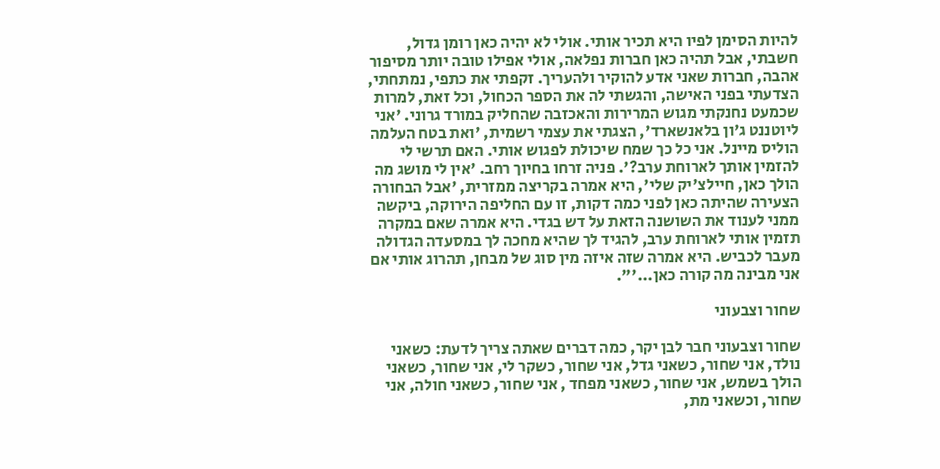להיות הסימן לפיו היא תכיר אותי. אולי לא יהיה כאן רומן גדול, חשבתי, אבל תהיה כאן חברות נפלאה, אולי אפילו טובה יותר מסיפור אהבה, חברות שאני אדע להוקיר ולהעריך. זקפתי את כתפי, נמתחתי, הצדעתי בפני האישה, והגשתי לה את הספר הכחול, וכל זאת, למרות שכמעט נחנקתי מגוש המרירות והאכזבה שהחליק במורד גרוני. 'אני ליוטננט ג'ון בלאנשארד', הצגתי את עצמי רשמית, 'ואת בטח העלמה הוליס מיינל. אני כל כך שמח שיכולת לפגוש אותי. האם תרשי לי להזמין אותך לארוחת ערב?'. פניה זרחו בחיוך רחב. 'אין לי מושג מה הולך כאן, חיילצ'יק שלי', היא אמרה בקריצה ממזרית, 'אבל הבחורה הצעירה שהיתה כאן לפני כמה דקות, זו עם החליפה הירוקה, ביקשה ממני לענוד את השושנה הזאת על דש בגדי. היא אמרה שאם במקרה תזמין אותי לארוחת ערב, להגיד לך שהיא מחכה לך במסעדה הגדולה מעבר לכביש. היא אמרה שזה איזה מין סוג של מבחן, תהרוג אותי אם אני מבינה מה קורה כאן...'".

שחור וצבעוני

שחור וצבעוני חבר לבן יקר, כמה דברים שאתה צריך לדעת: כשאני נולד, אני שחור, כשאני גדל, אני שחור, כשקר לי, אני שחור, כשאני הולך בשמש, אני שחור, כשאני מפחד , אני שחור, כשאני חולה, אני שחור, וכשאני מת,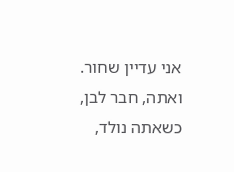אני עדיין שחור. ואתה, חבר לבן, כשאתה נולד,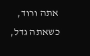אתה ורוד, כשאתה גדל,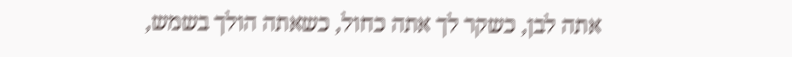אתה לבן, כשקר לך אתה כחול, כשאתה הולך בשמש,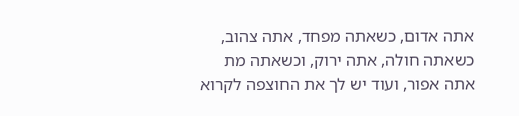אתה אדום, כשאתה מפחד, אתה צהוב, כשאתה חולה, אתה ירוק, וכשאתה מת אתה אפור, ועוד יש לך את החוצפה לקרוא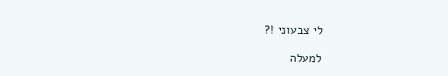לי צבעוני !?

למעלה